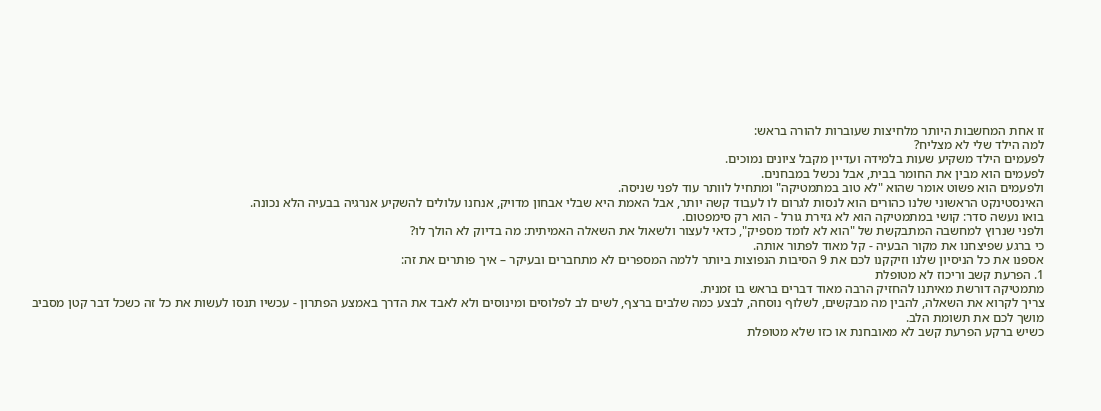זו אחת המחשבות היותר מלחיצות שעוברות להורה בראש:
למה הילד שלי לא מצליח?
לפעמים הילד משקיע שעות בלמידה ועדיין מקבל ציונים נמוכים.
לפעמים הוא מבין את החומר בבית, אבל נכשל במבחנים.
ולפעמים הוא פשוט אומר שהוא "לא טוב במתמטיקה" ומתחיל לוותר עוד לפני שניסה.
האינסטינקט הראשוני שלנו כהורים הוא לנסות לגרום לו לעבוד קשה יותר, אבל האמת היא שבלי אבחון מדויק, אנחנו עלולים להשקיע אנרגיה בבעיה הלא נכונה.
בואו נעשה סדר: קושי במתמטיקה הוא לא גזירת גורל - הוא רק סימפטום.
ולפני שנרוץ למחשבה המתבקשת של "הוא לא לומד מספיק", כדאי לעצור ולשאול את השאלה האמיתית: מה בדיוק לא הולך לו?
כי ברגע שפיצחנו את מקור הבעיה - קל מאוד לפתור אותה.
אספנו את כל הניסיון שלנו וזיקקנו לכם את 9 הסיבות הנפוצות ביותר ללמה המספרים לא מתחברים ובעיקר – איך פותרים את זה:
1. הפרעת קשב וריכוז לא מטופלת
מתמטיקה דורשת מאיתנו להחזיק הרבה מאוד דברים בראש בו זמנית.
צריך לקרוא את השאלה, להבין מה מבקשים, לשלוף נוסחה, לבצע כמה שלבים ברצף, לשים לב לפלוסים ומינוסים ולא לאבד את הדרך באמצע הפתרון - עכשיו תנסו לעשות את כל זה כשכל דבר קטן מסביב מושך לכם את תשומת הלב.
כשיש ברקע הפרעת קשב לא מאובחנת או כזו שלא מטופלת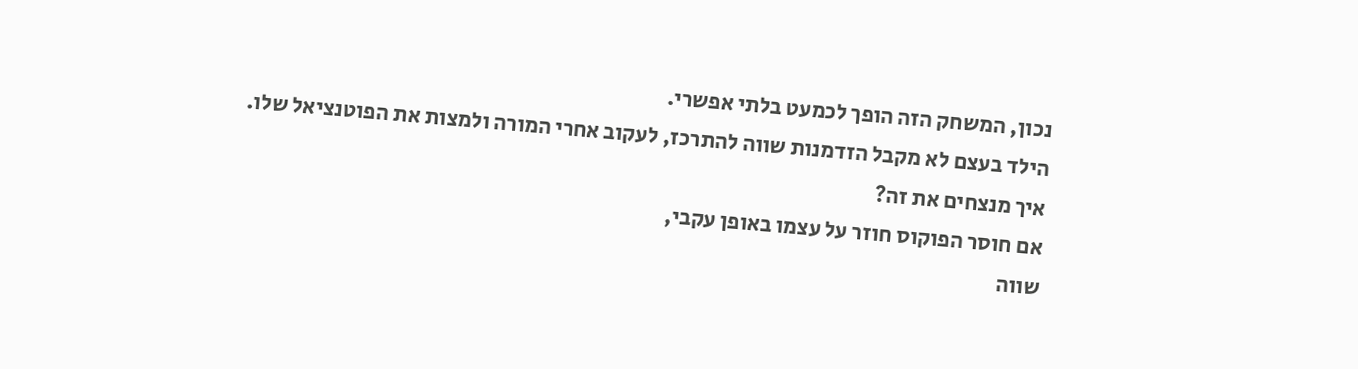נכון, המשחק הזה הופך לכמעט בלתי אפשרי.
הילד בעצם לא מקבל הזדמנות שווה להתרכז, לעקוב אחרי המורה ולמצות את הפוטנציאל שלו.
איך מנצחים את זה?
אם חוסר הפוקוס חוזר על עצמו באופן עקבי,
שווה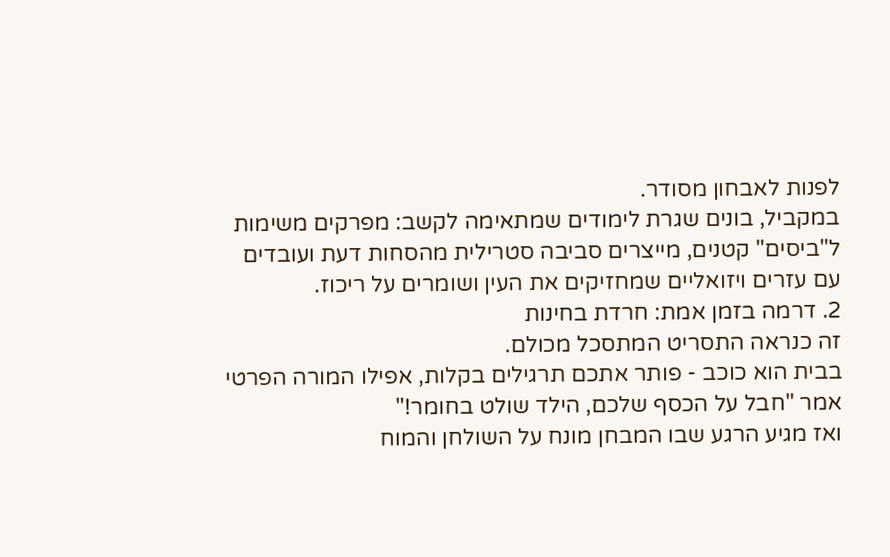לפנות לאבחון מסודר.
במקביל, בונים שגרת לימודים שמתאימה לקשב: מפרקים משימות ל"ביסים" קטנים, מייצרים סביבה סטרילית מהסחות דעת ועובדים עם עזרים ויזואליים שמחזיקים את העין ושומרים על ריכוז.
2. דרמה בזמן אמת: חרדת בחינות
זה כנראה התסריט המתסכל מכולם.
בבית הוא כוכב - פותר אתכם תרגילים בקלות, אפילו המורה הפרטי אמר "חבל על הכסף שלכם, הילד שולט בחומר!"
ואז מגיע הרגע שבו המבחן מונח על השולחן והמוח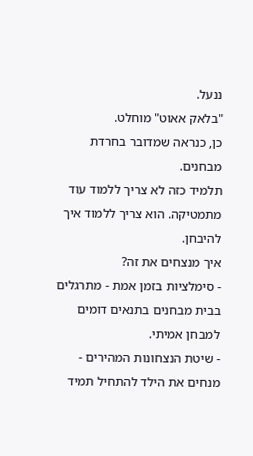ננעל.
"בלאק אאוט" מוחלט.
כן, כנראה שמדובר בחרדת מבחנים.
תלמיד כזה לא צריך ללמוד עוד מתמטיקה. הוא צריך ללמוד איך להיבחן.
איך מנצחים את זה?
- סימלציות בזמן אמת - מתרגלים בבית מבחנים בתנאים דומים למבחן אמיתי.
- שיטת הנצחונות המהירים - מנחים את הילד להתחיל תמיד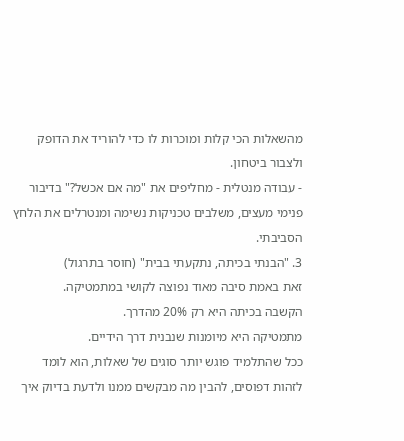מהשאלות הכי קלות ומוכרות לו כדי להוריד את הדופק ולצבור ביטחון.
- עבודה מנטלית - מחליפים את "מה אם אכשל?" בדיבור פנימי מעצים, משלבים טכניקות נשימה ומנטרלים את הלחץ הסביבתי.
3. "הבנתי בכיתה, נתקעתי בבית" (חוסר בתרגול)
זאת באמת סיבה מאוד נפוצה לקושי במתמטיקה.
הקשבה בכיתה היא רק 20% מהדרך.
מתמטיקה היא מיומנות שנבנית דרך הידיים.
ככל שהתלמיד פוגש יותר סוגים של שאלות, הוא לומד לזהות דפוסים, להבין מה מבקשים ממנו ולדעת בדיוק איך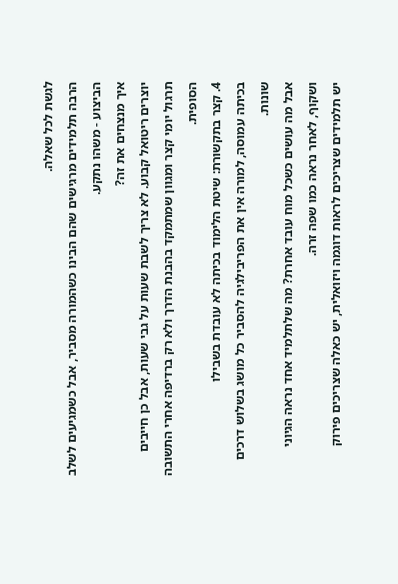לגשת לכל שאלה.
הרבה תלמידים מרגישים שהם הבינו כשהמורה מסביר, אבל כשמגיעים לשלב הביצוע - משהו נתקע.
איך מנצחים את זה?
יוצרים ריטואל קבוע. לא צריך לשבת שעות על גבי שעות, אבל כן חייבים תרגול יומי קצר ומגוון שמתמקד בהבנת הדרך ולא רק ברדיפה אחרי התשובה הסופית.
4. קצר בתקשורת: שיטת הלימוד בכיתה לא עובדת בשבילו
בכיתה עמוסה, למורה אין את הפריבילגיה להסביר כל מושג בשלוש דרכים שונות.
אבל מה עושים כשכל מוח עובד אחרת? מה שלתלמיד אחד נראה הגיוני ושקוף, לאחר נראה כמו שפה זרה.
יש תלמידים שצריכים לראות דוגמה ויזואלית, יש כאלה שצריכים פירוק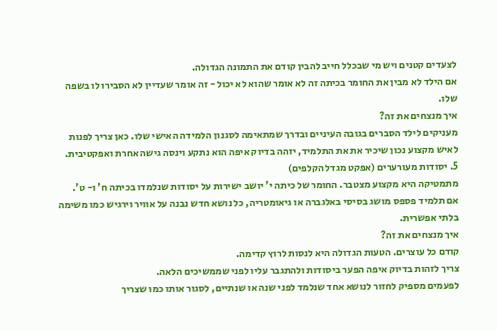לצעדים קטנים ויש מי שבכלל חייב להבין קודם את התמונה הגדולה.
אם הילד לא מבין את החומר בכיתה זה לא אומר שהוא לא יכול - זה אומר שעדיין לא הסבירו לו בשפה שלו.
איך מנצחים את זה?
מעניקים לילד הסברים בגובה העיניים ובדרך שמתאימה לסגנון הלמידה האישי שלו. כאן צריך לפנות לאיש מקצוע נכון שיכיר את את התלמיד, יזהה בדיוק איפה הוא נתקע וינסה גישה אחרת ואפקטיבית.
5. יסודות מעורערים (אפקט מגדל הקלפים)
מתמטיקה היא מקצוע מצטבר. החומר של כיתה י' יושב ישירות על יסודות שנלמדו בכיתה ח' ו- ט'.
אם תלמיד פספס מושג בסיסי באלגברה או גיאומטריה, כל נושא חדש נבנה על אוויר וירגיש כמו משימה בלתי אפשרית.
איך מנצחים את זה?
קודם כל עוצרים. הטעות הגדולה היא לנסות לרוץ קדימה.
צריך לזהות בדיוק איפה הפער ביסודות ולהתגבר עליו לפני שממשיכים הלאה.
לפעמים מספיק לחזור לנושא אחד שנלמד לפני שנה או שנתיים, לסגור אותו כמו שצריך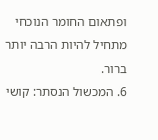ופתאום החומר הנוכחי מתחיל להיות הרבה יותר ברור.
6. המכשול הנסתר: קושי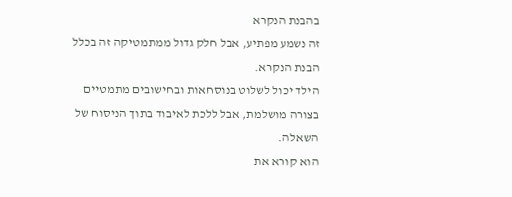בהבנת הנקרא
זה נשמע מפתיע, אבל חלק גדול ממתמטיקה זה בכלל הבנת הנקרא.
הילד יכול לשלוט בנוסחאות ובחישובים מתמטיים בצורה מושלמת, אבל ללכת לאיבוד בתוך הניסוח של השאלה.
הוא קורא את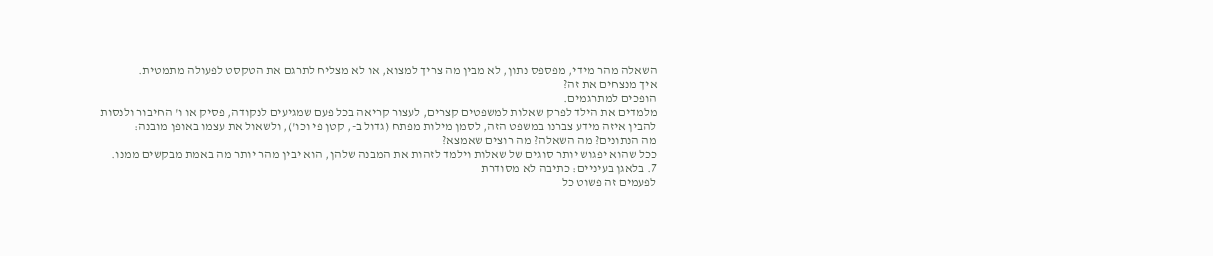השאלה מהר מידי, מפספס נתון, לא מבין מה צריך למצוא, או לא מצליח לתרגם את הטקסט לפעולה מתמטית.
איך מנצחים את זה?
הופכים למתרגמים.
מלמדים את הילד לפרק שאלות למשפטים קצרים, לעצור קריאה בכל פעם שמגיעים לנקודה, פסיק או ו' החיבור ולנסות להבין איזה מידע צברנו במשפט הזה, לסמן מילות מפתח (גדול ב-, קטן פי וכו'), ולשאול את עצמו באופן מובנה:
מה הנתונים? מה השאלה? מה רוצים שאמצא?
ככל שהוא יפגוש יותר סוגים של שאלות וילמד לזהות את המבנה שלהן, הוא יבין מהר יותר מה באמת מבקשים ממנו.
7. בלאגן בעיניים: כתיבה לא מסודרת
לפעמים זה פשוט כל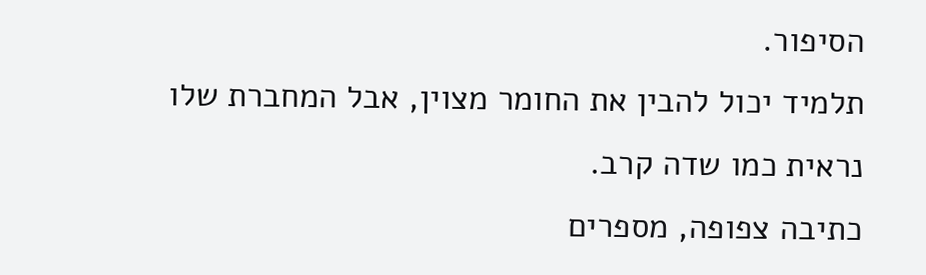הסיפור.
תלמיד יכול להבין את החומר מצוין, אבל המחברת שלו נראית כמו שדה קרב.
כתיבה צפופה, מספרים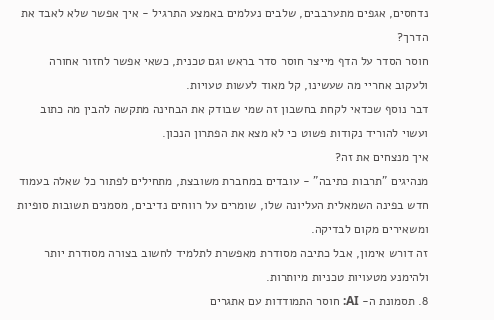נדחסים, אגפים מתערבבים, שלבים נעלמים באמצע התרגיל - איך אפשר שלא לאבד את הדרך?
חוסר הסדר על הדף מייצר חוסר סדר בראש וגם טכנית, כשאי אפשר לחזור אחורה ולעקוב אחריי מה שעשינו, קל מאוד לעשות טעויות.
דבר נוסף שכדאי לקחת בחשבון זה שמי שבודק את הבחינה מתקשה להבין מה כתוב ועשוי להוריד נקודות פשוט כי לא מצא את הפתרון הנכון.
איך מנצחים את זה?
מנהיגים "תרבות כתיבה" - עובדים במחברת משובצת, מתחילים לפתור כל שאלה בעמוד חדש בפינה השמאלית העליונה שלו, שומרים על רווחים נדיבים, מסמנים תשובות סופיות ומשאירים מקום לבדיקה.
זה דורש אימון, אבל כתיבה מסודרת מאפשרת לתלמיד לחשוב בצורה מסודרת יותר ולהימנע מטעויות טכניות מיותרות.
8. תסמונת ה- AI: חוסר התמודדות עם אתגרים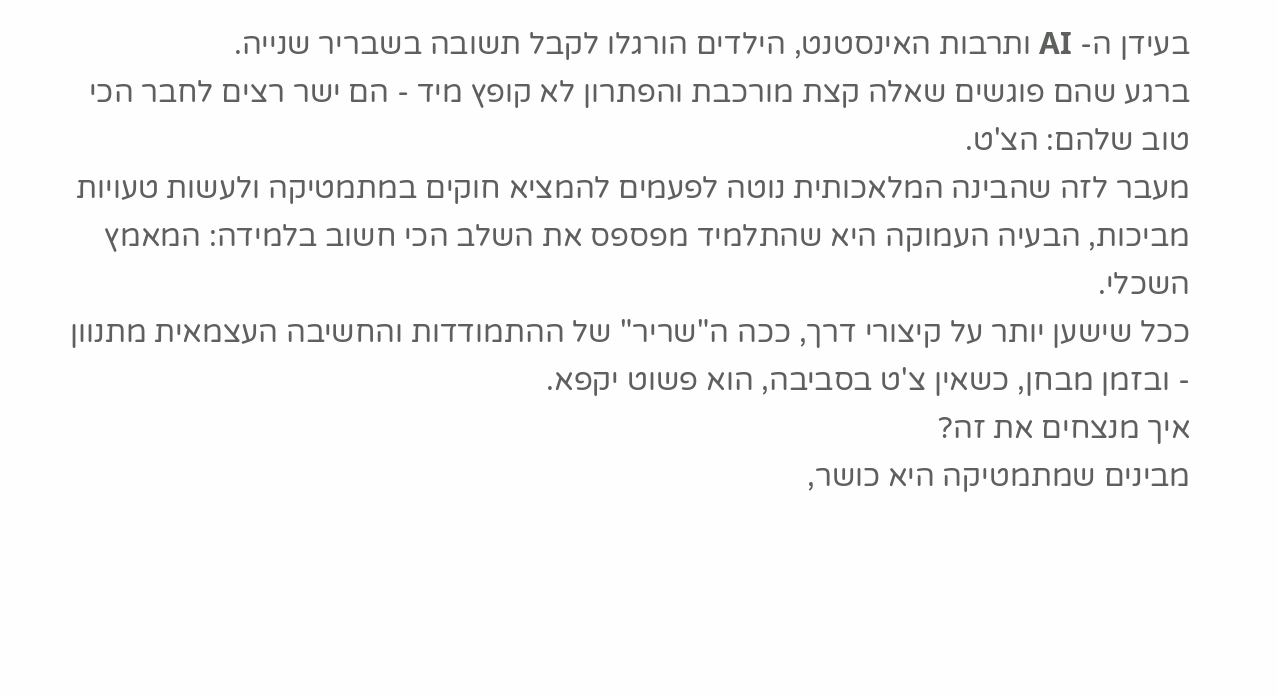בעידן ה- AI ותרבות האינסטנט, הילדים הורגלו לקבל תשובה בשבריר שנייה.
ברגע שהם פוגשים שאלה קצת מורכבת והפתרון לא קופץ מיד - הם ישר רצים לחבר הכי טוב שלהם: הצ'ט.
מעבר לזה שהבינה המלאכותית נוטה לפעמים להמציא חוקים במתמטיקה ולעשות טעויות מביכות, הבעיה העמוקה היא שהתלמיד מפספס את השלב הכי חשוב בלמידה: המאמץ השכלי.
ככל שישען יותר על קיצורי דרך, ככה ה"שריר" של ההתמודדות והחשיבה העצמאית מתנוון - ובזמן מבחן, כשאין צ'ט בסביבה, הוא פשוט יקפא.
איך מנצחים את זה?
מבינים שמתמטיקה היא כושר,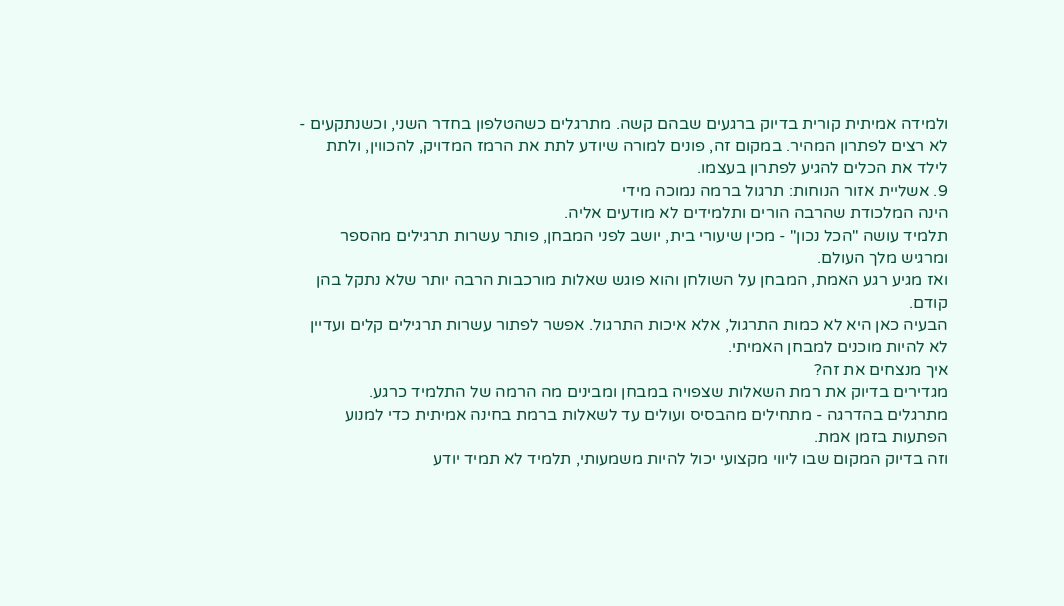ולמידה אמיתית קורית בדיוק ברגעים שבהם קשה. מתרגלים כשהטלפון בחדר השני, וכשנתקעים - לא רצים לפתרון המהיר. במקום זה, פונים למורה שיודע לתת את הרמז המדויק, להכווין, ולתת לילד את הכלים להגיע לפתרון בעצמו.
9. אשליית אזור הנוחות: תרגול ברמה נמוכה מידי
הינה המלכודת שהרבה הורים ותלמידים לא מודעים אליה.
תלמיד עושה "הכל נכון" - מכין שיעורי בית, יושב לפני המבחן, פותר עשרות תרגילים מהספר ומרגיש מלך העולם.
ואז מגיע רגע האמת, המבחן על השולחן והוא פוגש שאלות מורכבות הרבה יותר שלא נתקל בהן קודם.
הבעיה כאן היא לא כמות התרגול, אלא איכות התרגול. אפשר לפתור עשרות תרגילים קלים ועדיין לא להיות מוכנים למבחן האמיתי.
איך מנצחים את זה?
מגדירים בדיוק את רמת השאלות שצפויה במבחן ומבינים מה הרמה של התלמיד כרגע.
מתרגלים בהדרגה - מתחילים מהבסיס ועולים עד לשאלות ברמת בחינה אמיתית כדי למנוע הפתעות בזמן אמת.
וזה בדיוק המקום שבו ליווי מקצועי יכול להיות משמעותי, תלמיד לא תמיד יודע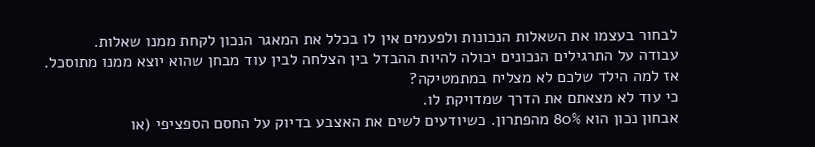לבחור בעצמו את השאלות הנכונות ולפעמים אין לו בכלל את המאגר הנכון לקחת ממנו שאלות.
עבודה על התרגילים הנכונים יכולה להיות ההבדל בין הצלחה לבין עוד מבחן שהוא יוצא ממנו מתוסכל.
אז למה הילד שלכם לא מצליח במתמטיקה?
כי עוד לא מצאתם את הדרך שמדויקת לו.
אבחון נכון הוא 80% מהפתרון. כשיודעים לשים את האצבע בדיוק על החסם הספציפי (או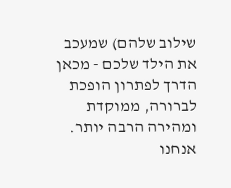שילוב שלהם) שמעכב את הילד שלכם - מכאן הדרך לפתרון הופכת לברורה, ממוקדת ומהירה הרבה יותר.
אנחנו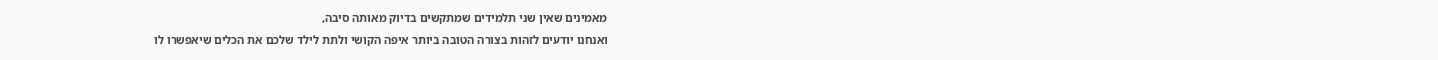מאמינים שאין שני תלמידים שמתקשים בדיוק מאותה סיבה,
ואנחנו יודעים לזהות בצורה הטובה ביותר איפה הקושי ולתת לילד שלכם את הכלים שיאפשרו לו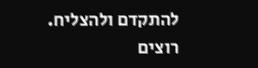להתקדם ולהצליח.
רוצים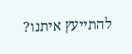להתייעץ איתנו?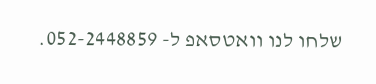שלחו לנו וואטסאפ ל- 052-2448859.